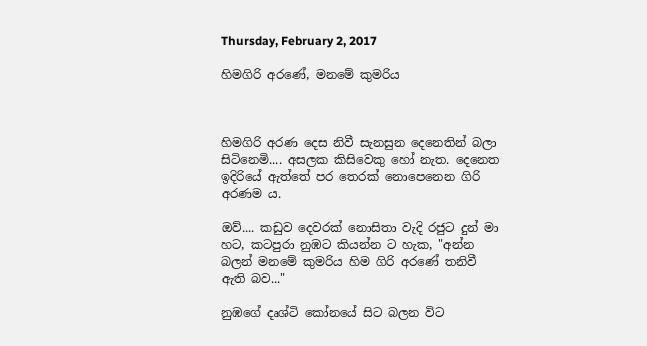Thursday, February 2, 2017

හිමගිරි අරණේ, මනමේ කුමරිය



හිමගිරි අරණ දෙස නිවී සැනසුන දෙනෙතින් බලා සිටිනෙමි.... අසලක කිසිවෙකු හෝ නැත. දෙනෙත ඉදිරියේ ඇත්තේ පර තෙරක් නොපෙනෙන ගිරි අරණම ය.

ඔව්.... කඩුව දෙවරක් නොසිතා වැදි රජුට දුන් මා හට, කටපුරා නුඹට කියන්න ට හැක, "අන්න බලන් මනමේ කුමරිය හිම ගිරි අරණේ තනිවී ඇති බව..."

නුඹගේ දෘශ්ටි කෝනයේ සිට බලන විට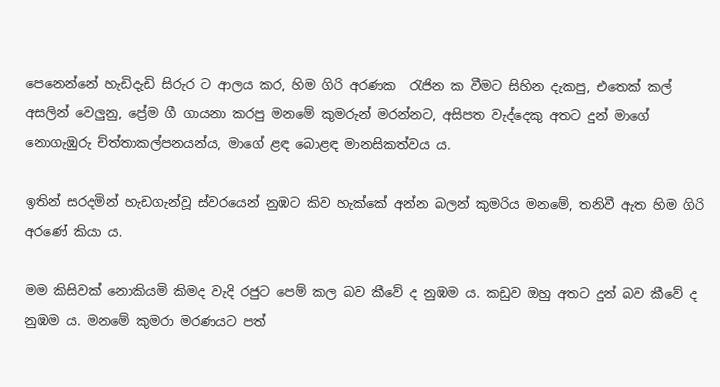පෙනෙන්නේ හැඩිදැඩි සිරුර ට ආලය කර, හිම ගිරි අරණක  රැජින ක වීමට සිහින දැකපු, එතෙක් කල් අසලින් වෙලුනු, ප්‍රේම ගී ගායනා කරපු මනමේ කුමරුන් මරන්නට, අසිපත වැද්දෙකු අතට දුන් මාගේ නොගැඹුරු ච්ත්තාකල්පනයන්ය, මාගේ ළඳ බොළඳ මානසිකත්වය ය.

ඉතින් සරදමින් හැඩගැන්වූ ස්වරයෙන් නුඹට කිව හැක්කේ අන්න බලන් කුමරිය මනමේ, තනිවී ඇත හිම ගිරි අරණේ කියා ය.

මම කිසිවක් නොකියමි කිමද වැදි රජුට පෙම් කල බව කීවේ ද නුඹම ය. කඩුව ඔහු අතට දුන් බව කීවේ ද නුඹම ය. මනමේ කුමරා මරණයට පත්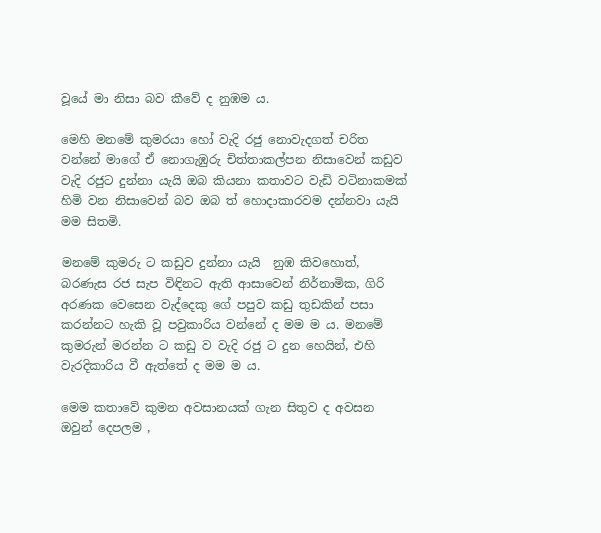වූයේ මා නිසා බව කීවේ ද නුඹම ය.

මෙහි මනමේ කුමරයා හෝ වැදි රජු නොවැදගත් චරිත වන්නේ මාගේ ඒ නොගැඹුරු චිත්තාකල්පන නිසාවෙන් කඩුව වැදි රජුට දුන්නා යැයි ඔබ කියනා කතාවට වැඩි වටිනාකමක් හිමි වන නිසාවෙන් බව ඔබ ත් හොදාකාරවම දන්නවා යැයි මම සිතමි.

මනමේ කුමරු ට කඩුව දුන්නා යැයි  නුඹ කිවහොත්, බරණැස රජ සැප විඳිනට ඇති ආසාවෙන් නිර්නාමික, ගිරි අරණක වෙසෙන වැද්දෙකු ගේ පපුව කඩු තුඩකින් පසා කරන්නට හැකි වූ පවුකාරිය වන්නේ ද මම ම ය. මනමේ කුමරුන් මරන්න ට කඩු ව වැදි රජු ට දුන හෙයින්, එහි වැරදිකාරිය වී ඇත්තේ ද මම ම ය.

මෙම කතාවේ කුමන අවසානයක් ගැන සිතුව ද අවසන ඔවුන් දෙපලම ,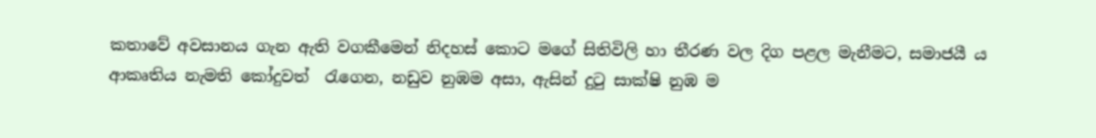කතාවේ අවසානය ගැන ඇති වගකීමෙන් නිදහස් කොට මගේ සිතිවිලි හා තීරණ වල දිග පළල මැනීමට, සමාජයී ය ආකෘතිය නැමති කෝදුවත්  රැගෙන, නඩුව නුඹම අසා, ඇසින් දුටු සාක්ෂි නුඹ ම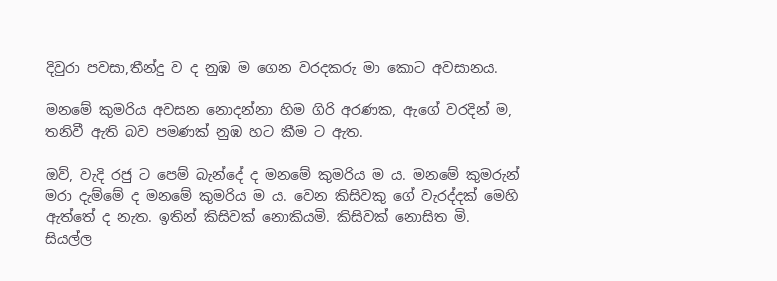දිවුරා පවසා,තීන්දු ව ද නුඹ ම ගෙන වරදකරු මා කොට අවසානය.

මනමේ කුමරිය අවසන නොදන්නා හිම ගිරි අරණක, ඇගේ වරදින් ම, තනිවී ඇති බව පමණක් නුඹ හට කීම ට ඇත.

ඔව්, වැදි රජු ට පෙම් බැන්දේ ද මනමේ කුමරිය ම ය. මනමේ කුමරුන් මරා දැම්මේ ද මනමේ කුමරිය ම ය. වෙන කිසිවකු ගේ වැරද්දක් මෙහි ඇත්තේ ද නැත. ඉතින් කිසිවක් නොකියමි. කිසිවක් නොසිත මි.
සියල්ල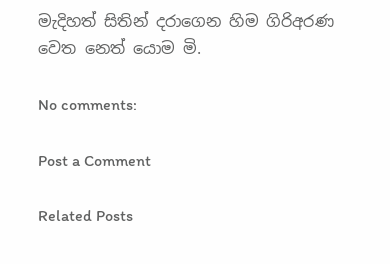මැදිහත් සිතින් දරාගෙන හිම ගිරිඅරණ වෙත නෙත් යොම මි.

No comments:

Post a Comment

Related Posts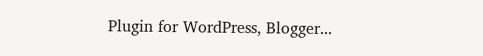Plugin for WordPress, Blogger...